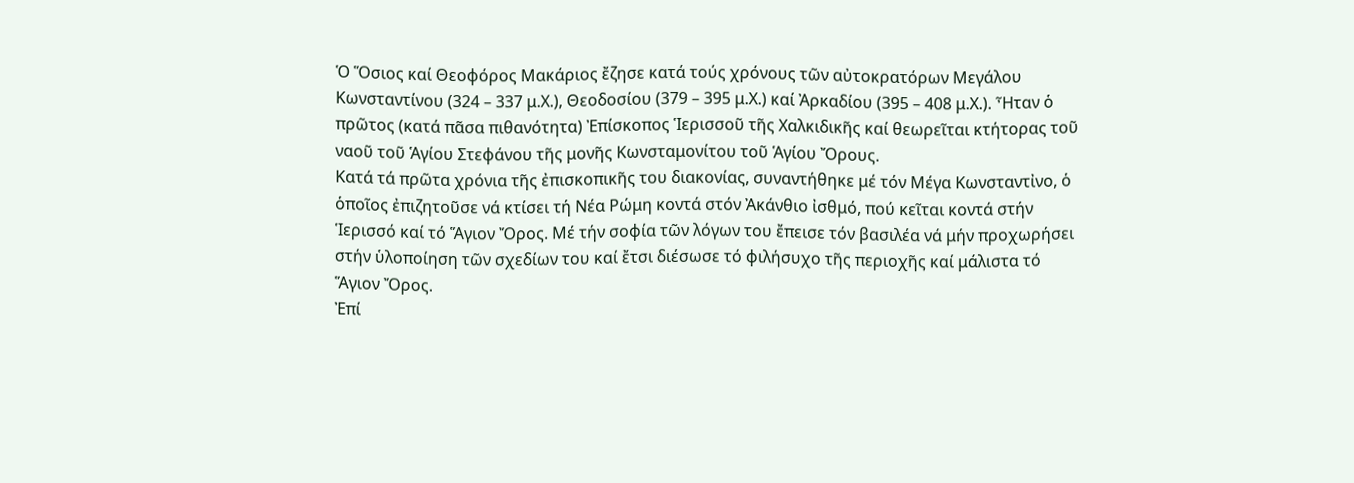Ὁ Ὅσιος καί Θεοφόρος Μακάριος ἔζησε κατά τούς χρόνους τῶν αὐτοκρατόρων Μεγάλου Κωνσταντίνου (324 – 337 μ.Χ.), Θεοδοσίου (379 – 395 μ.Χ.) καί Ἀρκαδίου (395 – 408 μ.Χ.). Ἦταν ὁ πρῶτος (κατά πᾶσα πιθανότητα) Ἐπίσκοπος Ἱερισσοῦ τῆς Χαλκιδικῆς καί θεωρεῖται κτήτορας τοῦ ναοῦ τοῦ Ἁγίου Στεφάνου τῆς μονῆς Κωνσταμονίτου τοῦ Ἁγίου Ὄρους.
Κατά τά πρῶτα χρόνια τῆς ἐπισκοπικῆς του διακονίας, συναντήθηκε μέ τόν Μέγα Κωνσταντἰνο, ὁ ὁποῖος ἐπιζητοῦσε νά κτίσει τή Νέα Ρώμη κοντά στόν Ἀκάνθιο ἰσθμό, πού κεῖται κοντά στήν Ἱερισσό καί τό Ἅγιον Ὄρος. Μέ τήν σοφία τῶν λόγων του ἔπεισε τόν βασιλέα νά μήν προχωρήσει στήν ὑλοποίηση τῶν σχεδίων του καί ἔτσι διέσωσε τό φιλήσυχο τῆς περιοχῆς καί μάλιστα τό Ἅγιον Ὄρος.
Ἐπί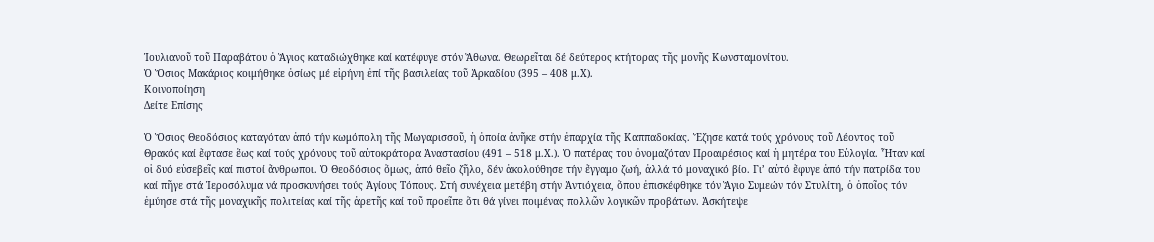Ἰουλιανοῦ τοῦ Παραβάτου ὁ Ἅγιος καταδιώχθηκε καί κατέφυγε στόν Ἄθωνα. Θεωρεῖται δέ δεύτερος κτήτορας τῆς μονῆς Κωνσταμονίτου.
Ὁ Ὅσιος Μακάριος κοιμήθηκε ὁσίως μέ εἰρήνη ἐπί τῆς βασιλείας τοῦ Ἀρκαδίου (395 – 408 μ.Χ).
Κοινοποίηση
Δείτε Επίσης

Ὁ Ὅσιος Θεοδόσιος καταγόταν ἀπό τήν κωμόπολη τῆς Μωγαρισσοῦ, ἡ ὁποία ἀνῆκε στήν ἐπαρχία τῆς Καππαδοκίας. Ἔζησε κατά τούς χρόνους τοῦ Λέοντος τοῦ Θρακός καί ἔφτασε ἕως καί τούς χρόνους τοῦ αὐτοκράτορα Ἀναστασίου (491 – 518 μ.Χ.). Ὁ πατέρας του ὀνομαζόταν Προαιρέσιος καί ἡ μητέρα του Εὐλογία. Ἦταν καί οἱ δυό εὐσεβεῖς καί πιστοί ἄνθρωποι. Ὁ Θεοδόσιος ὅμως, ἀπό θεῖο ζῆλο, δέν ἀκολούθησε τήν ἔγγαμο ζωή, ἀλλά τό μοναχικό βίο. Γι’ αὐτό ἔφυγε ἀπό τήν πατρίδα του καί πῆγε στά Ἱεροσόλυμα νά προσκυνήσει τούς Ἁγίους Τόπους. Στή συνέχεια μετέβη στήν Ἀντιόχεια, ὅπου ἐπισκέφθηκε τόν Ἅγιο Συμεών τόν Στυλίτη, ὁ ὁποῖος τόν ἐμύησε στά τῆς μοναχικῆς πολιτείας καί τῆς ἀρετῆς καί τοῦ προεῖπε ὅτι θά γίνει ποιμένας πολλῶν λογικῶν προβάτων. Ἀσκήτεψε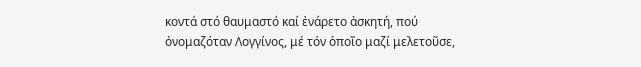κοντά στό θαυμαστό καί ἐνάρετο ἀσκητή, πού ὀνομαζόταν Λογγίνος, μέ τόν ὁποῖο μαζί μελετοῦσε,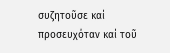συζητοῦσε καί προσευχόταν καί τοῦ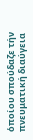ὁποίου σπούδαζε τήν πνευματική διαύγεια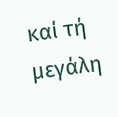καί τή μεγάλη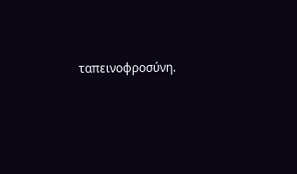ταπεινοφροσύνη.